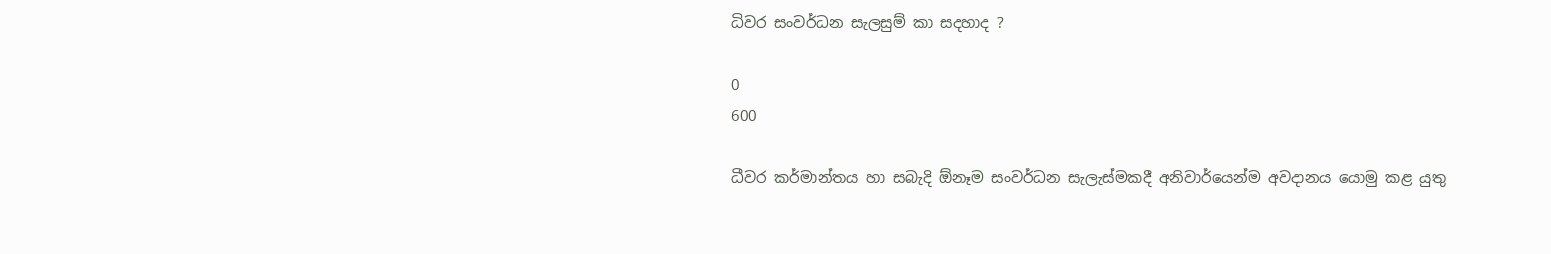ධිවර සංවර්ධන සැලසුම් කා සදහාද ?

0
600

ධීවර කර්මාන්තය හා සබැදි ඕනෑම සංවර්ධන සැලැස්මකදී අනිවාර්යෙන්ම අවදානය යොමු කළ යුතු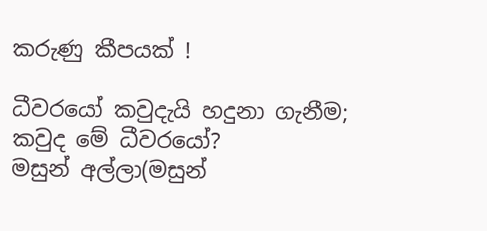කරුණු කීපයක් !

ධීවරයෝ කවුදැයි හදුනා ගැනීම;
කවුද මේ ධීවරයෝ?
මසුන් අල්ලා(මසුන්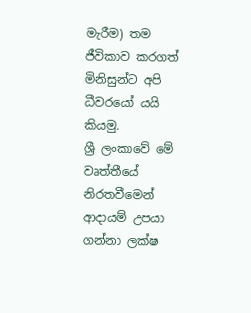මැරීම) තම ජීවිකාව කරගත් මිනිසුන්ට අපි ධීවරයෝ යයි කියමු.
ශ්‍රී ලංකාවේ මේ වෘත්තීයේ නිරතවීමෙන් ආදායම් උපයා ගන්නා ලක්ෂ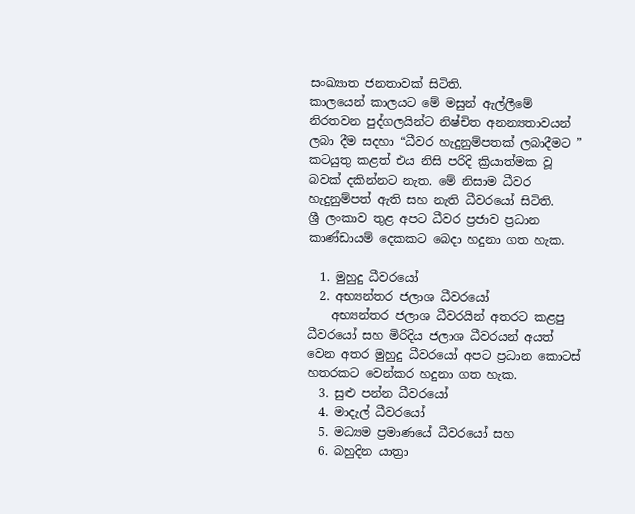සංඛ්‍යාත ජනතාවක් සිටිති.
කාලයෙන් කාලයට මේ මසුන් ඇල්ලීමේ නිරතවන පුද්ගලයින්ට නිෂ්චිත අනන්‍යතාවයන් ලබා දීම සදහා “ධීවර හැදුනුම්පතක් ලබාදීමට ” කටයුතු කළත් එය නිසි පරිදි ක්‍රියාත්මක වූ බවක් දකින්නට නැත. මේ නිසාම ධීවර හැදුනුම්පත් ඇති සහ නැති ධීවරයෝ සිටිති.
ශ්‍රී ලංකාව තුළ අපට ධීවර ප්‍රජාව ප්‍රධාන කාණ්ඩායම් දෙකකට බෙදා හදුනා ගත හැක.

  1. මුහුදු ධීවරයෝ
  2. අභ්‍යන්තර ජලාශ ධීවරයෝ
    අභ්‍යන්තර ජලාශ ධීවරයින් අතරට කළපු ධීවරයෝ සහ මිරිදිය ජලාශ ධීවරයන් අයත් වෙන අතර මුහුදු ධීවරයෝ අපට ප්‍රධාන කොටස් හතරකට වෙන්කර හදුනා ගත හැක.
  3. සුළු පන්න ධීවරයෝ
  4. මාදැල් ධීවරයෝ
  5. මධ්‍යම ප්‍රමාණයේ ධීවරයෝ සහ
  6. බහුදින යාත්‍රා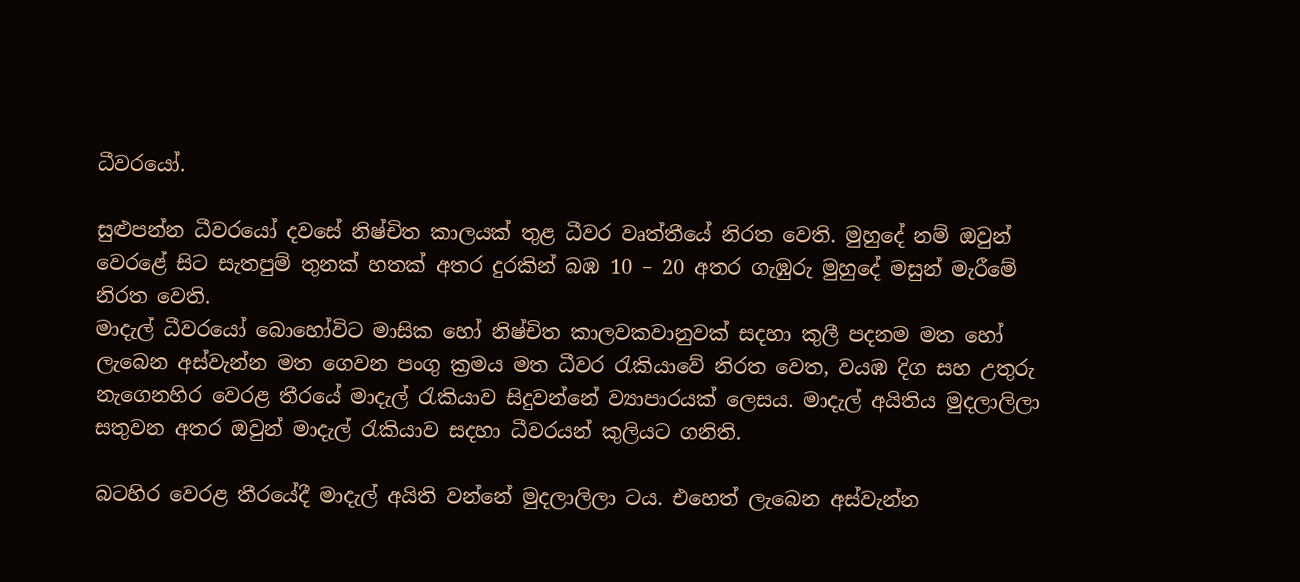ධීවරයෝ.

සුළුපන්න ධීවරයෝ දවසේ නිෂ්චිත කාලයක් තුළ ධීවර වෘත්තීයේ නිරත වෙති. මුහුදේ නම් ඔවුන් වෙරළේ සිට සැතපුම් තුනක් හතක් අතර දුරකින් බඹ 10 – 20 අතර ගැඹුරු මුහුදේ මසුන් මැරීමේ නිරත වෙති.
මාදැල් ධීවරයෝ බොහෝවිට මාසික හෝ නිෂ්චිත කාලවකවානුවක් සදහා කුලී පදනම මත හෝ ලැබෙන අස්වැන්න මත ගෙවන පංගු ක්‍රමය මත ධීවර රැකියාවේ නිරත වෙත, වයඹ දිග සහ උතුරු නැගෙනහිර වෙරළ තීරයේ මාදැල් රැකියාව සිදුවන්නේ ව්‍යාපාරයක් ලෙසය. මාදැල් අයිතිය මුදලාලිලා සතුවන අතර ඔවුන් මාදැල් රැකියාව සදහා ධීවරයන් කුලියට ගනිති.

බටහිර වෙරළ තීරයේදී මාදැල් අයිති වන්නේ මුදලාලිලා ටය. එහෙත් ලැබෙන අස්වැන්න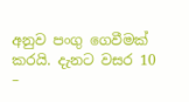අනුව පංගු ගෙවීමක් කරයි. දැනට වසර 10 –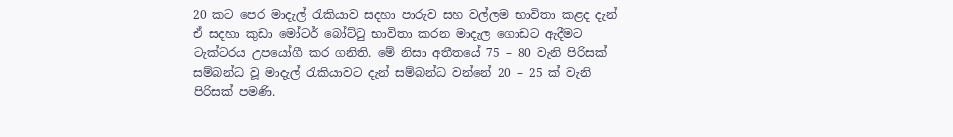20 කට පෙර මාදැල් රැකියාව සදහා පාරුව සහ වල්ලම භාවිතා කළද දැන් ඒ සදහා කුඩා මෝටර් බෝට්ටු භාවිතා කරන මාදැල ගොඩට ඇදීමට ටැක්ටරය උපයෝගී කර ගනිති. මේ නිසා අතීතයේ 75 – 80 වැනි පිරිසක් සම්බන්ධ වූ මාදැල් රැකියාවට දැන් සම්බන්ධ වන්නේ 20 – 25 ක් වැනි පිරිසක් පමණි.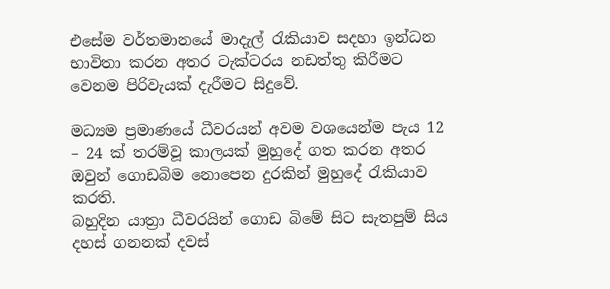එසේම වර්තමානයේ මාදැල් රැකියාව සදහා ඉන්ධන භාවිතා කරන අතර ටැක්ටරය නඩත්තු කිරීමට වෙනම පිරිවැයක් දැරීමට සිදුවේ.

මධ්‍යම ප්‍රමාණයේ ධීවරයන් අවම වශයෙන්ම පැය 12 – 24 ක් තරම්වූ කාලයක් මුහුදේ ගත කරන අතර ඔවුන් ගොඩබිම නොපෙන දුරකින් මුහුදේ රැකියාව කරති.
බහුදින යාත්‍රා ධීවරයින් ගොඩ බිමේ සිට සැතපුම් සිය දහස් ගනනක් දවස්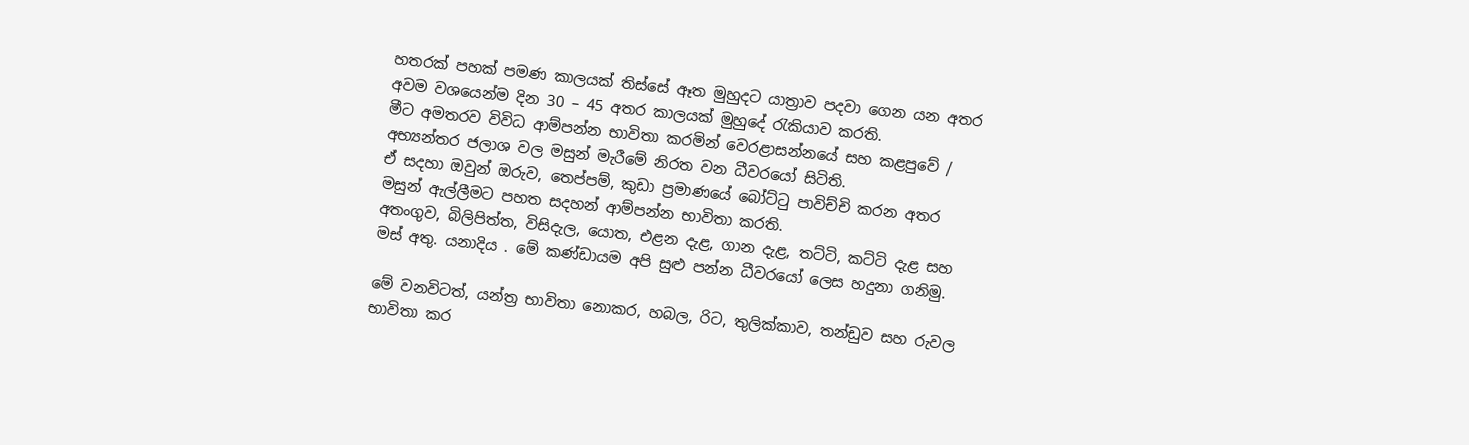හතරක් පහක් පමණ කාලයක් තිස්සේ ඈත මුහුදට යාත්‍රාව පදවා ගෙන යන අතර අවම වශයෙන්ම දින 30 – 45 අතර කාලයක් මුහුදේ රැකියාව කරති.
මීට අමතරව විවිධ ආම්පන්න භාවිතා කරමින් වෙරළාසන්නයේ සහ කළපුවේ / අභ්‍යන්තර ජලාශ වල මසුන් මැරීමේ නිරත වන ධීවරයෝ සිටිති.
ඒ සදහා ඔවුන් ඔරුව, තෙප්පම්, කුඩා ප්‍රමාණයේ බෝට්ටු පාවිච්චි කරන අතර මසුන් ඇල්ලීමට පහත සදහන් ආම්පන්න භාවිතා කරති.
අතංගුව, බිලිපිත්ත, විසිදැල, යොත, එළන දැළ, ගාන දැළ, තට්ටි, කට්ටි දැළ සහ මස් අතු. යනාදිය . මේ කණ්ඩායම අපි සුළු පන්න ධීවරයෝ ලෙස හදුනා ගනිමු.

මේ වනවිටත්, යන්ත්‍ර භාවිතා නොකර, හබල, රිට, තුලික්කාව, තන්ඩුව සහ රුවල භාවිතා කර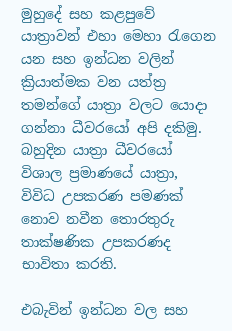මුහුදේ සහ කළපුවේ යාත්‍රාවන් එහා මෙහා රැගෙන යන සහ ඉන්ධන වලින් ක්‍රියාත්මක වන යත්ත්‍ර තමන්ගේ යාත්‍රා වලට යොදා ගන්නා ධීවරයෝ අපි දකිමු.
බහුදින යාත්‍රා ධීවරයෝ විශාල ප්‍රමාණයේ යාත්‍රා, විවිධ උපකරණ පමණක් නොව නවීන තොරතුරු තාක්ෂණික උපකරණද භාවිතා කරති.

එබැවින් ඉන්ධන වල සහ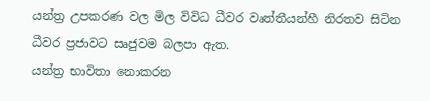යන්ත්‍ර උපකරණ වල මිල විවිධ ධීවර වෘත්තීයන්හී නිරතව සිටින ධීවර ප්‍රජාවට සෘජුවම බලපා ඇත.
යන්ත්‍ර භාවිතා නොකරන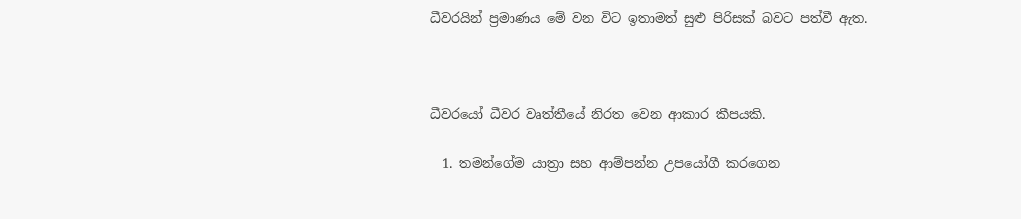ධීවරයින් ප්‍රමාණය මේ වන විට ඉතාමත් සුළු පිරිසක් බවට පත්වී ඇත.



ධීවරයෝ ධීවර වෘත්තීයේ නිරත වෙන ආකාර කීපයකි.

  1. තමන්ගේම යාත්‍රා සහ ආම්පන්න උපයෝගී කරගෙන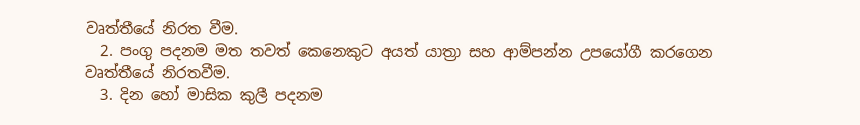වෘත්තීයේ නිරත වීම.
  2. පංගු පදනම මත තවත් කෙනෙකුට අයත් යාත්‍රා සහ ආම්පන්න උපයෝගී කරගෙන වෘත්තීයේ නිරතවීම.
  3. දින හෝ මාසික කුලී පදනම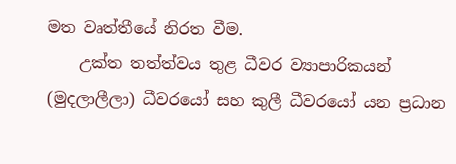මත වෘත්තීයේ නිරත වීම.
    උක්ත තත්ත්වය තුළ ධීවර ව්‍යාපාරිකයන් (මුදලාලීලා) ධීවරයෝ සහ කුලී ධීවරයෝ යන ප්‍රධාන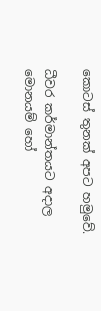කොටස් තුනක් අපට හමුවේ.

ධීවර කර්මාන්තයට අදාල මොනයම් හෝ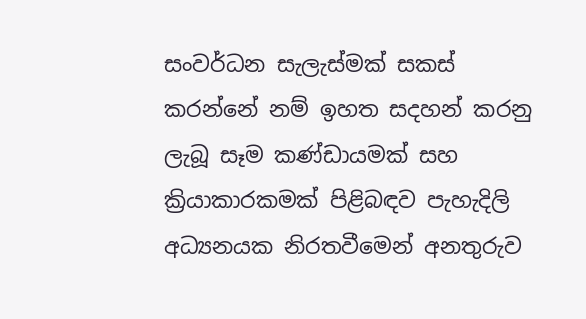සංවර්ධන සැලැස්මක් සකස් කරන්නේ නම් ඉහත සදහන් කරනු ලැබූ සෑම කණ්ඩායමක් සහ ක්‍රියාකාරකමක් පිළිබඳව පැහැදිලි අධ්‍යනයක නිරතවීමෙන් අනතුරුව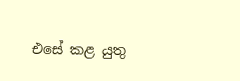එසේ කළ යුතු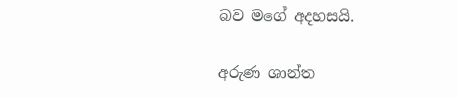බව මගේ අදහසයි.

අරුණ ශාන්ත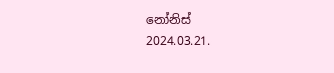නෝනිස්
2024.03.21.